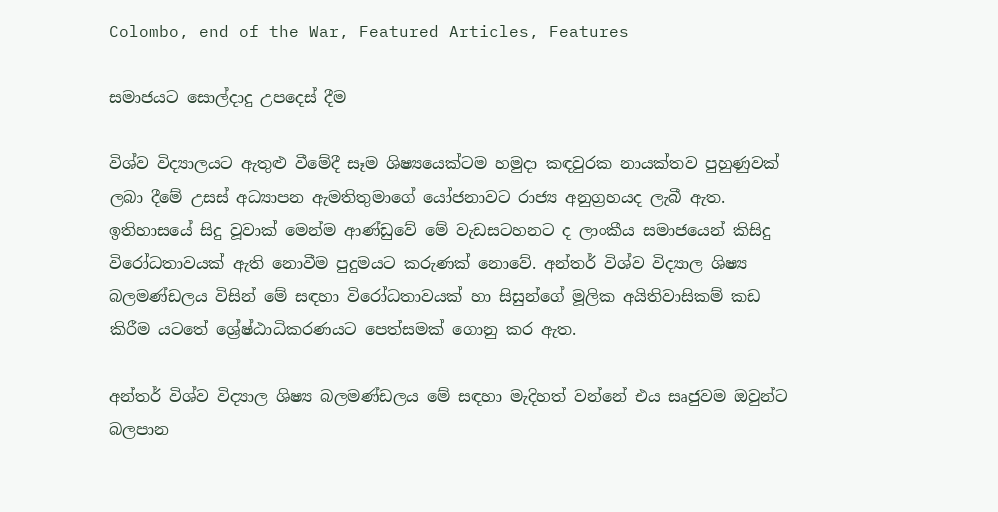Colombo, end of the War, Featured Articles, Features

සමාජයට සොල්දාදු උපදෙස් දීම

විශ්ව විද්‍යාලයට ඇතුළු වීමේදී සෑම ශිෂ්‍යයෙක්ටම හමුදා කඳවුරක නායක්තව පුහුණුවක් ලබා දීමේ උසස් අධ්‍යාපන ඇමතිතුමාගේ යෝජනාවට රාජ්‍ය අනුග්‍රහයද ලැබී ඇත. ඉතිහාසයේ සිදු වූවාක් මෙන්ම ආණ්ඩුවේ මේ වැඩසටහනට ද ලාංකීය සමාජයෙන් කිසිදු විරෝධතාවයක් ඇති නොවීම පුදුමයට කරුණක් නොවේ. අන්තර් විශ්ව විද්‍යාල ශිෂ්‍ය බලමණ්ඩලය විසින් මේ සඳහා විරෝධතාවයක් හා සිසුන්ගේ මූලික අයිතිවාසිකම් කඩ කිරීම යටතේ ශ්‍රේෂ්ඨාධිකරණයට පෙත්සමක් ගොනු කර ඇත.

අන්තර් විශ්ව විද්‍යාල ශිෂ්‍ය බලමණ්ඩලය මේ සඳහා මැදිහත් වන්නේ එය සෘජුවම ඔවුන්ට බලපාන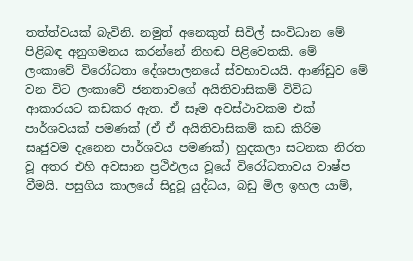තත්ත්වයක් බැවිනි. නමුත් අනෙකුත් සිවිල් සංවිධාන මේ පිළිබඳ අනුගමනය කරන්නේ නිහඬ පිළිවෙතකි. මේ ලංකාවේ විරෝධතා දේශපාලනයේ ස්වභාවයයි. ආණ්ඩුව මේ වන විට ලංකාවේ ජනතාවගේ අයිතිවාසිකම් විවිධ ආකාරයට කඩකර ඇත. ඒ සෑම අවස්ථාවකම එක් පාර්ශවයක් පමණක් (ඒ ඒ අයිතිවාසිකම් කඩ කිරිම සෘජුවම දැනෙන පාර්ශවය පමණක්) හුදකලා සටනක නිරත වූ අතර එහි අවසාන ප්‍රථිඵලය වූයේ විරෝධතාවය වාෂ්ප වීමයි. පසුගිය කාලයේ සිදුවූ යුද්ධය, බඩු මිල ඉහල යාම්,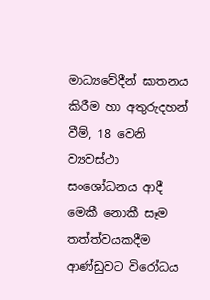මාධ්‍යවේදීන් ඝාතනය කිරීම හා අතුරුදහන් වීම්, 18 වෙනි ව්‍යවස්ථා සංශෝධනය ආදී මෙකී නොකී සෑම තත්ත්වයකදීම ආණ්ඩුවට විරෝධය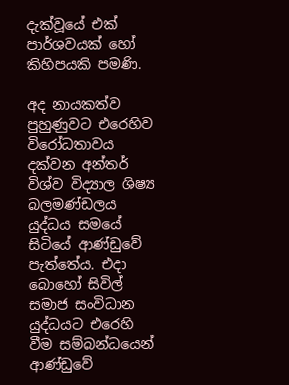දැක්වූයේ එක් පාර්ශවයක් හෝ කිහිපයකි පමණි.

අද නායකත්ව පුහුණුවට එරෙහිව විරෝධතාවය දක්වන අන්තර් විශ්ව විද්‍යාල ශිෂ්‍ය බලමණ්ඩලය යුද්ධය සමයේ සිටියේ ආණ්ඩුවේ පැත්තේය. එදා බොහෝ සිවිල් සමාජ සංවිධාන යුද්ධයට එරෙහි වීම සම්බන්ධයෙන් ආණ්ඩුවේ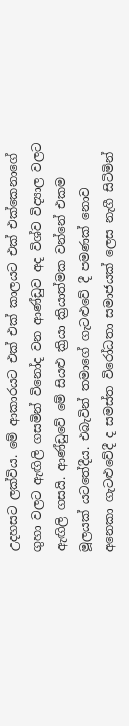උදහසට ලක්විය. මේ ආකාරයට එක් එක් කාලයට එක් එක්කෙනාගේ ගුහා වලට ඇඟිලි ගසමින් විනෝද වන ආණ්ඩුව අද විශ්ව විද්‍යාල වලට ඇඟිලි ගසයි. ආණ්ඩුවේ මේ සියළු ක්‍රියා ක්‍රියාත්මක වන්නේ එකම මූලයක් යටතේදීය. එබැවින් තමාගේ ගැටළුවේ දී පමණක් නොව අනෙකා ගැටළුවේදී ද සමස්ත විරෝධතා සමාජයක් ලෙස නැගී සිටිමින්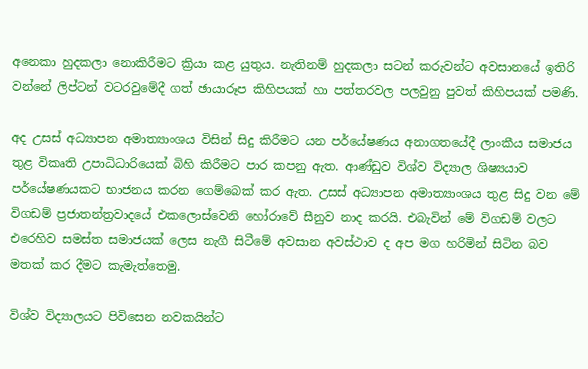අනෙකා හුදකලා නොකිරීමට ක්‍රියා කළ යුතුය. නැතිනම් හුදකලා සටන් කරුවන්ට අවසානයේ ඉතිරි වන්නේ ලිප්ටන් වටරවුමේදී ගත් ඡායාරූප කිහිපයක් හා පත්තරවල පලවුනු පුවත් කිහිපයක් පමණි.

අද උසස් අධ්‍යාපන අමාත්‍යාංශය විසින් සිදු කිරීමට යන පර්යේෂණය අනාගතයේදී ලාංකීය සමාජය තුළ විකෘති උපාධිධාරියෙක් බිහි කිරීමට පාර කපනු ඇත. ආණ්ඩුව විශ්ව විද්‍යාල ශිෂ්‍යයාව පර්යේෂණයකට භාජනය කරන ගෙම්බෙක් කර ඇත. උසස් අධ්‍යාපන අමාත්‍යාංශය තුළ සිදු වන මේ විගඩම් ප්‍රජාතන්ත්‍රවාදයේ එකලොස්වෙනි හෝරාවේ සීනුව නාද කරයි. එබැවින් මේ විගඩම් වලට එරෙහිව සමස්ත සමාජයක් ලෙස නැගී සිටීමේ අවසාන අවස්ථාව ද අප මග හරිමින් සිටින බව මතක් කර දීමට කැමැත්තෙමු.

විශ්ව විද්‍යාලයට පිවිසෙන නවකයින්ට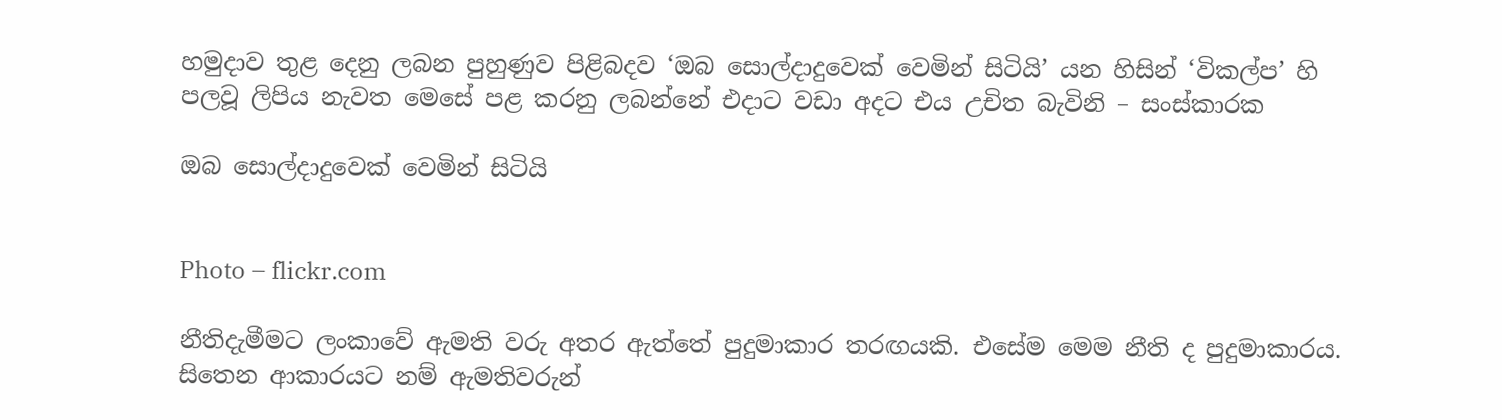හමුදාව තුළ දෙනු ලබන පුහුණුව පිළිබදව ‘ඔබ සොල්දාදුවෙක් වෙමින් සිටියි’ යන හිසින් ‘විකල්ප’ හි පලවූ ලිපිය නැවත මෙසේ පළ කරනු ලබන්නේ එදාට වඩා අදට එය උචිත බැවිනි – සංස්කාරක

ඔබ සොල්දාදුවෙක් වෙමින් සිටියි


Photo – flickr.com

නීතිදැමීමට ලංකාවේ ඇමති වරු අතර ඇත්තේ පුදුමාකාර තරඟයකි. එසේම මෙම නීති ද පුදුමාකාරය. සිතෙන ආකාරයට නම් ඇමතිවරුන්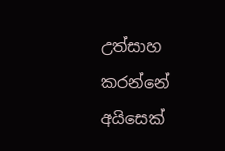උත්සාහ කරන්නේ අයිසෙක්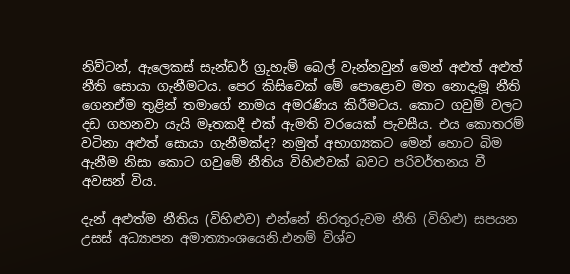නිව්ටන්, ඇලෙකස් සැන්ඩර් ග්‍රුහැම් බෙල් වැන්නවුන් මෙන් අළුත් අළුත් නීති සොයා ගැනීමටය. පෙර කිසිවෙක් මේ පොළොව මත නොදැමූ නීති ගෙනඒම තුළින් තමාගේ නාමය අමරණිය කිරීමටය. කොට ගවුම් වලට දඩ ගහනවා යැයි මෑතකදී එක් ඇමති වරයෙක් පැවසීය. එය කොතරම් වටිනා අළුත් සොයා ගැනීමක්ද? නමුත් අභාග්‍යකට මෙන් හොට බිම ඇනීම නිසා කොට ගවුමේ නීතිය විහිළුවක් බවට පරිවර්තනය වී අවසන් විය.

දැන් අළුත්ම නීතිය (විහිළුව) එන්නේ නිරතුරුවම නීති (විහිළු) සපයන උසස් අධ්‍යාපන අමාත්‍යාංශයෙනි.එනම් විශ්ව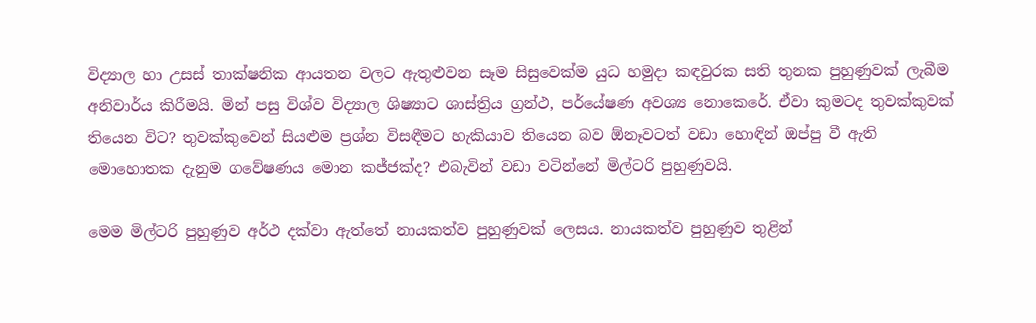විද්‍යාල හා උසස් තාක්ෂනික ආයතන වලට ඇතුළුවන සෑම සිසුවෙක්ම යුධ හමුදා කඳවුරක සති තුනක පුහුණුවක් ලැබීම අනිවාර්ය කිරීමයි. මින් පසු විශ්ව විද්‍යාල ශිෂ්‍යාට ශාස්ත්‍රිය ග්‍රන්ථ, පර්යේෂණ අවශ්‍ය නොකෙරේ. ඒවා කුමටද තුවක්කුවක් තියෙන විට? තුවක්කුවෙන් සියළුම ප්‍රශ්න විසඳීමට හැකියාව තියෙන බව ඕනෑවටත් වඩා හොඳින් ඔප්පු වී ඇති මොහොතක දැනුම ගවේෂණය මොන කජ්ජක්ද? එබැවින් වඩා වටින්නේ මිල්ටරි පුහුණුවයි.

මෙම මිල්ටරි පුහුණුව අර්ථ දක්වා ඇත්තේ නායකත්ව පුහුණුවක් ලෙසය. නායකත්ව පුහුණුව තුළින්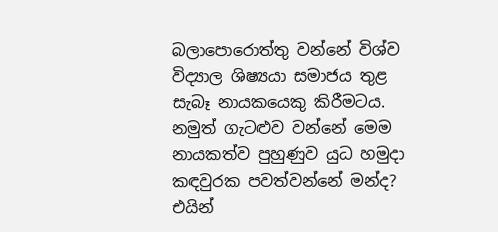බලාපොරොත්තු වන්නේ විශ්ව විද්‍යාල ශිෂ්‍යයා සමාජය තුළ සැබෑ නායකයෙකු කිරීමටය. නමුත් ගැටළුව වන්නේ මෙම නායකත්ව පුහුණුව යුධ හමුදා කඳවුරක පවත්වන්නේ මන්ද? එයින්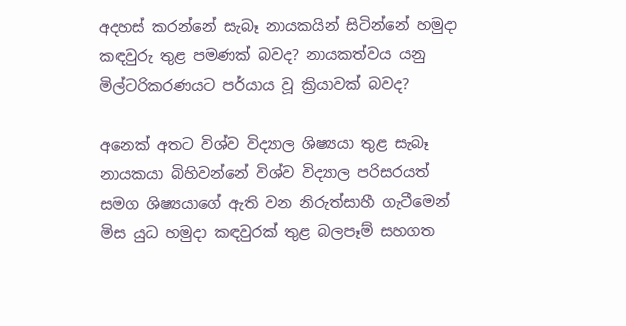අදහස් කරන්නේ සැබෑ නායකයින් සිටින්නේ හමුදා කඳවුරු තුළ පමණක් බවද? නායකත්වය යනු මිල්ටරිකරණයට පර්යාය වූ ක්‍රියාවක් බවද?

අනෙක් අතට විශ්ව විද්‍යාල ශිෂ්‍යයා තුළ සැබෑ නායකයා බිහිවන්නේ විශ්ව විද්‍යාල පරිසරයත් සමග ශිෂ්‍යයාගේ ඇති වන නිරුත්සාහී ගැටීමෙන් මිස යුධ හමුදා කඳවුරක් තුළ බලපෑම් සහගත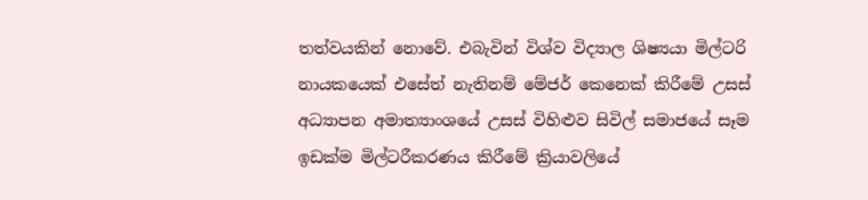තත්වයකින් නොවේ. එබැවින් විශ්ව විද්‍යාල ශිෂ්‍යයා මිල්ටරි නායකයෙක් එසේත් නැතිනම් මේජර් කෙනෙක් කිරීමේ උසස් අධ්‍යාපන අමාත්‍යාංශයේ උසස් විහිළුව සිවිල් සමාජයේ සෑම ඉඩක්ම මිල්ටරීකරණය කිරීමේ ක්‍රියාවලියේ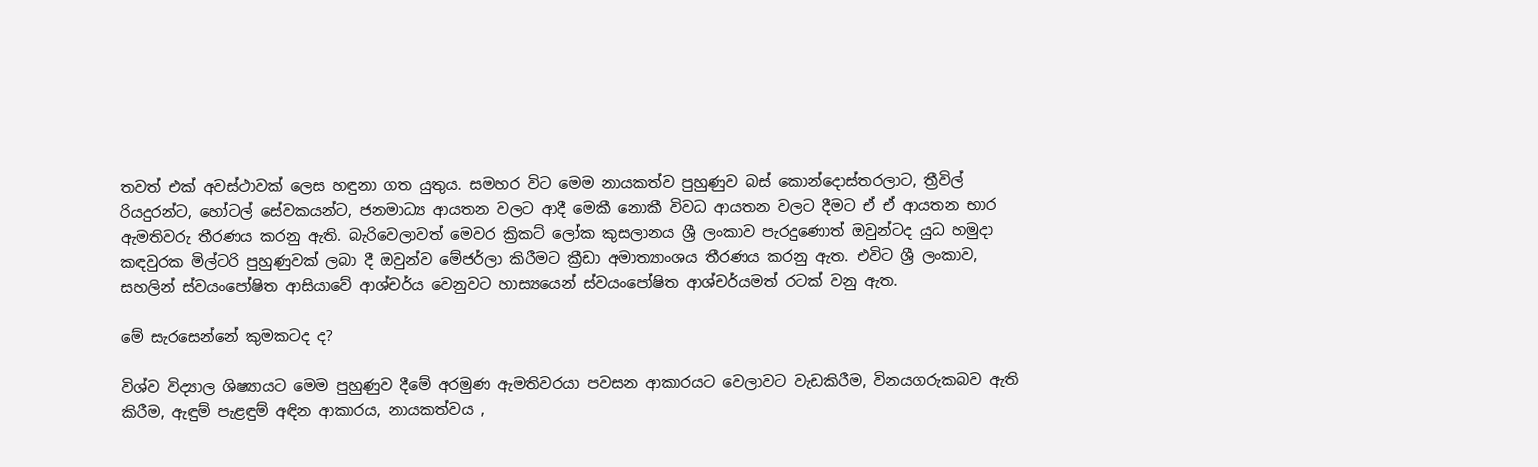තවත් එක් අවස්ථාවක් ලෙස හඳුනා ගත යුතුය. සමහර විට මෙම නායකත්ව පුහුණුව බස් කොන්දොස්තරලාට, ත්‍රීවිල් රියදුරන්ට, හෝටල් සේවකයන්ට, ජනමාධ්‍ය ආයතන වලට ආදී මෙකී නොකී විවධ ආයතන වලට දීමට ඒ ඒ ආයතන භාර ඇමතිවරු තීරණය කරනු ඇති. බැරිවෙලාවත් මෙවර ක්‍රිකට් ලෝක කුසලානය ශ්‍රී ලංකාව පැරදුණොත් ඔවුන්ටද යුධ හමුදා කඳවුරක මිල්ටරි පුහුණුවක් ලබා දී ඔවුන්ව මේජර්ලා කිරීමට ක්‍රීඩා අමාත්‍යාංශය තීරණය කරනු ඇත. එවිට ශ්‍රී ලංකාව, සහලින් ස්වයංපෝෂිත ආසියාවේ ආශ්චර්ය වෙනුවට හාස්‍යයෙන් ස්වයංපෝෂිත ආශ්චර්යමත් රටක් වනු ඇත.

මේ සැරසෙන්නේ කුමකටද ද?

විශ්ව විද්‍යාල ශිෂ්‍යායට මෙම පුහුණුව දීමේ අරමුණ ඇමතිවරයා පවසන ආකාරයට වෙලාවට වැඩකිරීම, විනයගරුකබව ඇති කිරීම, ඇඳුම් පැළඳුම් අඳින ආකාරය, නායකත්වය ,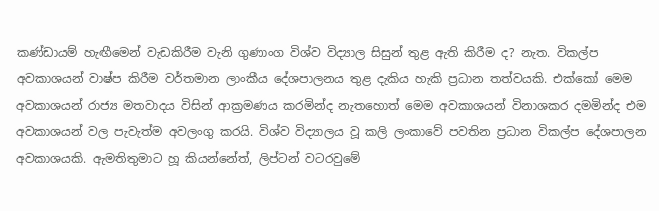කණ්ඩායම් හැඟීමෙන් වැඩකිරීම වැනි ගුණාංග විශ්ව විද්‍යාල සිසුන් තුළ ඇති කිරීම ද? නැත. විකල්ප අවකාශයන් වාෂ්ප කිරීම වර්තමාන ලාංකීය දේශපාලනය තුළ දැකිය හැකි ප්‍රධාන තත්වයකි. එක්කෝ මෙම අවකාශයන් රාජ්‍ය මතවාදය විසින් ආක්‍රමණය කරමින්ද නැතහොත් මෙම අවකාශයන් විනාශකර දමමින්ද එම අවකාශයන් වල පැවැත්ම අවලංගු කරයි. විශ්ව විද්‍යාලය වූ කලි ලංකාවේ පවතින ප්‍රධාන විකල්ප දේශපාලන අවකාශයකි. ඇමතිතුමාට හූ කියන්නේත්, ලිප්ටන් වටරවුමේ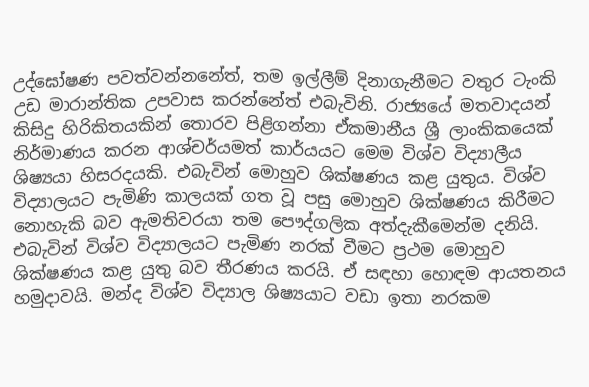උද්ඝෝෂණ පවත්වන්නනේත්, තම ඉල්ලීම් දිනාගැනීමට වතුර ටැංකි උඩ මාරාන්තික උපවාස කරන්නේත් එබැවිනි. රාජ්‍යයේ මතවාදයන් කිසිදු හිරිකිතයකින් තොරව පිළිගන්නා ඒකමානීය ශ්‍රී ලාංකිකයෙක් නිර්මාණය කරන ආශ්චර්යමත් කාර්යයට මෙම විශ්ව විද්‍යාලීය ශිෂ්‍යයා හිසරදයකි. එබැවින් මොහුව ශික්ෂණය කළ යුතුය. විශ්ව විද්‍යාලයට පැමිණි කාලයක් ගත වූ පසු මොහුව ශික්ෂණය කිරීමට නොහැකි බව ඇමතිවරයා තම පෞද්ගලික අත්දැකීමෙන්ම දනියි. එබැවින් විශ්ව විද්‍යාලයට පැමිණ නරක් වීමට ප්‍රථම මොහුව ශික්ෂණය කළ යුතු බව තීරණය කරයි. ඒ සඳහා හොඳම ආයතනය හමුදාවයි. මන්ද විශ්ව විද්‍යාල ශිෂ්‍යයාට වඩා ඉතා නරකම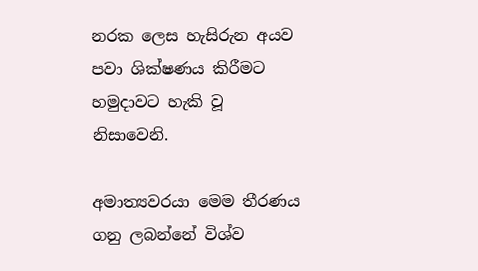නරක ලෙස හැසිරුන අයව පවා ශික්ෂණය කිරීමට හමුදාවට හැකි වූ නිසාවෙනි.

අමාත්‍යවරයා මෙම තීරණය ගනු ලබන්නේ විශ්ව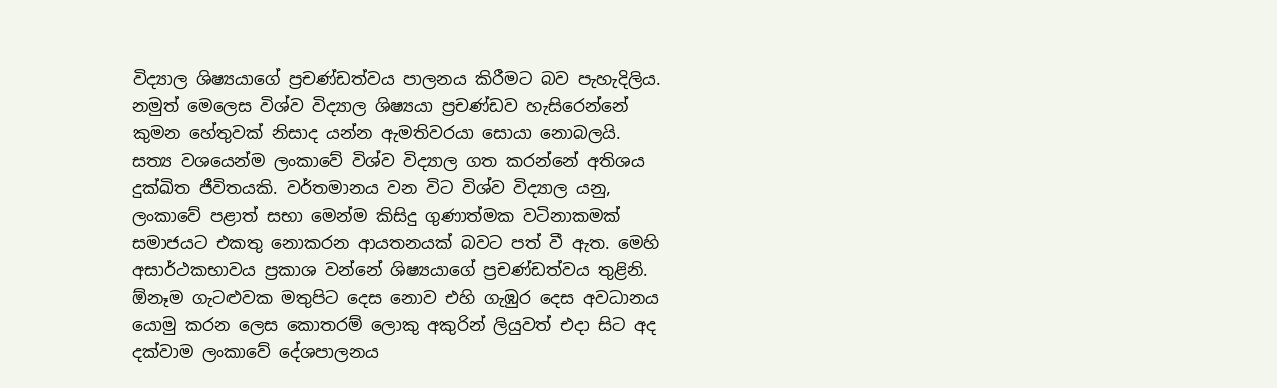විද්‍යාල ශිෂ්‍යයාගේ ප්‍රචණ්ඩත්වය පාලනය කිරීමට බව පැහැදිලිය. නමුත් මෙලෙස විශ්ව විද්‍යාල ශිෂ්‍යයා ප්‍රචණ්ඩව හැසිරෙන්නේ කුමන හේතුවක් නිසාද යන්න ඇමතිවරයා සොයා නොබලයි. සත්‍ය වශයෙන්ම ලංකාවේ විශ්ව විද්‍යාල ගත කරන්නේ අතිශය දුක්ඛිත ජීවිතයකි. වර්තමානය වන විට විශ්ව විද්‍යාල යනු, ලංකාවේ පළාත් සභා මෙන්ම කිසිදු ගුණාත්මක වටිනාකමක් සමාජයට එකතු නොකරන ආයතනයක් බවට පත් වී ඇත. මෙහි අසාර්ථකභාවය ප්‍රකාශ වන්නේ ශිෂ්‍යයාගේ ප්‍රචණ්ඩත්වය තුළිනි. ඕනෑම ගැටළුවක මතුපිට දෙස නොව එහි ගැඹුර දෙස අවධානය යොමු කරන ලෙස කොතරම් ලොකු අකුරින් ලියුවත් එදා සිට අද දක්වාම ලංකාවේ දේශපාලනය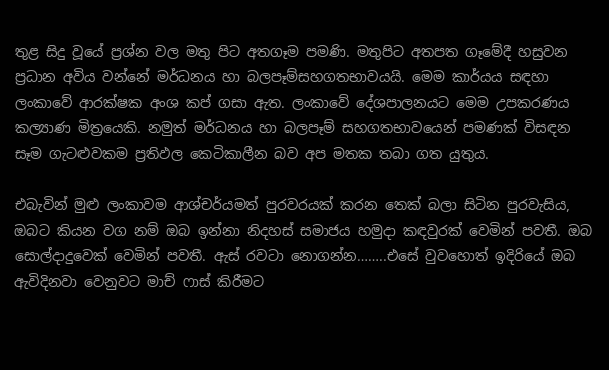තුළ සිදු වූයේ ප්‍රශ්න වල මතු පිට අතගෑම පමණි. මතුපිට අතපත ගෑමේදී හසුවන ප්‍රධාන අවිය වන්නේ මර්ධනය හා බලපෑම්සහගතභාවයයි. මෙම කාර්යය සඳහා ලංකාවේ ආරක්ෂක අංශ කප් ගසා ඇත. ලංකාවේ දේශපාලනයට මෙම උපකරණය කල්‍යාණ මිත්‍රයෙකි. නමුත් මර්ධනය හා බලපෑම් සහගතභාවයෙන් පමණක් විසඳන සෑම ගැටළුවකම ප්‍රතිඵල කෙටිකාලීන බව අප මතක තබා ගත යුතුය.

එබැවින් මුළු ලංකාවම ආශ්චර්යමත් පුරවරයක් කරන තෙක් බලා සිටින පුරවැසිය, ඔබට කියන වග නම් ඔබ ඉන්නා නිදහස් සමාජය හමුදා කඳවුරක් වෙමින් පවතී. ඔබ සොල්දාදුවෙක් වෙමින් පවතී. ඇස් රවටා නොගන්න……..එසේ වුවහොත් ඉදිරියේ ඔබ ඇවිදිනවා වෙනුවට මාච් ෆාස් කිරීමට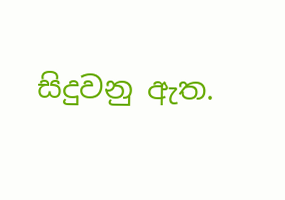සිදුවනු ඇත.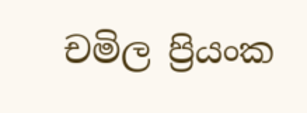චමිල ප්‍රියංක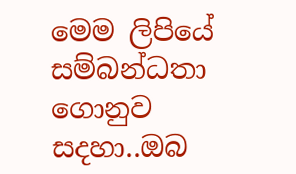මෙම ලිපියේ සම්බන්ධතා ගොනුව සදහා..ඔබ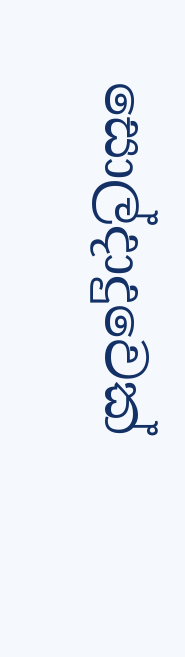සොල්දාදුවෙක්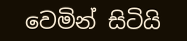වෙමින් සිටියි